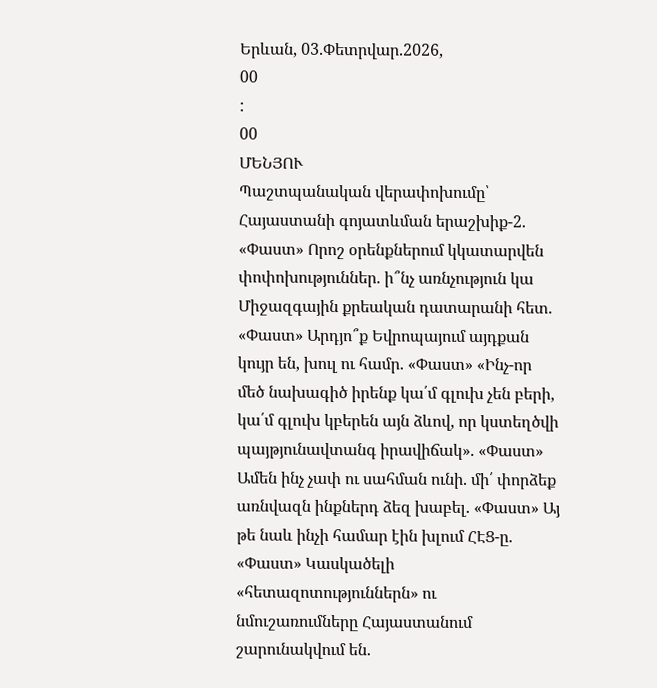Երևան, 03.Փետրվար.2026,
00
:
00
ՄԵՆՅՈՒ
Պաշտպանական վերափոխումը՝ Հայաստանի գոյատևման երաշխիք-2. «Փաստ» Որոշ օրենքներում կկատարվեն փոփոխություններ. ի՞նչ առնչություն կա Միջազգային քրեական դատարանի հետ. «Փաստ» Արդյո՞ք Եվրոպայում այդքան կույր են, խուլ ու համր. «Փաստ» «Ինչ-որ մեծ նախագիծ իրենք կա՛մ գլուխ չեն բերի, կա՛մ գլուխ կբերեն այն ձևով, որ կստեղծվի պայթյունավտանգ իրավիճակ». «Փաստ» Ամեն ինչ չափ ու սահման ունի. մի՛ փորձեք առնվազն ինքներդ ձեզ խաբել. «Փաստ» Այ թե նաև ինչի համար էին խլում ՀԷՑ-ը. «Փաստ» Կասկածելի «հետազոտություններն» ու նմուշառումները Հայաստանում շարունակվում են.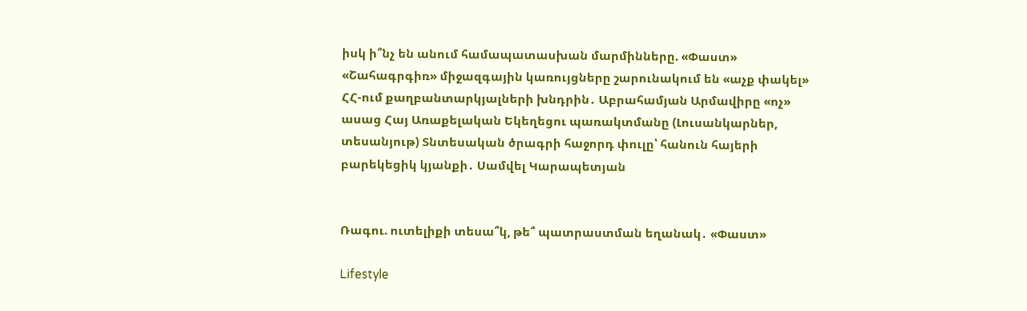իսկ ի՞նչ են անում համապատասխան մարմինները. «Փաստ» «Շահագրգիռ» միջազգային կառույցները շարունակում են «աչք փակել» ՀՀ-ում քաղբանտարկյալների խնդրին․ Աբրահամյան Արմավիրը «ոչ» ասաց Հայ Առաքելական Եկեղեցու պառակտմանը (Լուսանկարներ, տեսանյութ) Տնտեսական ծրագրի հաջորդ փուլը՝ հանուն հայերի բարեկեցիկ կյանքի․ Սամվել Կարապետյան


Ռագու. ուտելիքի տեսա՞կ, թե՞ պատրաստման եղանակ․ «Փաստ»

Lifestyle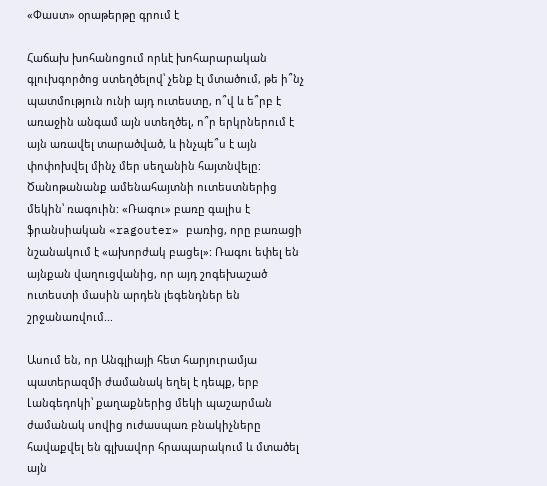«Փաստ» օրաթերթը գրում է

Հաճախ խոհանոցում որևէ խոհարարական գլուխգործոց ստեղծելով՝ չենք էլ մտածում, թե ի՞նչ պատմություն ունի այդ ուտեստը, ո՞վ և ե՞րբ է առաջին անգամ այն ստեղծել, ո՞ր երկրներում է այն առավել տարածված, և ինչպե՞ս է այն փոփոխվել մինչ մեր սեղանին հայտնվելը: Ծանոթանանք ամենահայտնի ուտեստներից մեկին՝ ռագուին: «Ռագու» բառը գալիս է ֆրանսիական «ragouter» բառից, որը բառացի նշանակում է «ախորժակ բացել»: Ռագու եփել են այնքան վաղուցվանից, որ այդ շոգեխաշած ուտեստի մասին արդեն լեգենդներ են շրջանառվում...

Ասում են, որ Անգլիայի հետ հարյուրամյա պատերազմի ժամանակ եղել է դեպք, երբ Լանգեդոկի՝ քաղաքներից մեկի պաշարման ժամանակ սովից ուժասպառ բնակիչները հավաքվել են գլխավոր հրապարակում և մտածել այն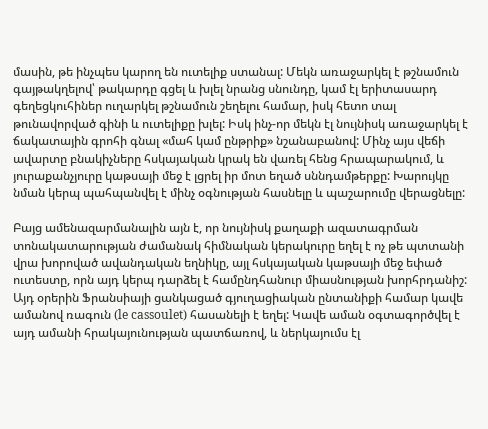մասին, թե ինչպես կարող են ուտելիք ստանալ: Մեկն առաջարկել է թշնամուն գայթակղելով՝ թակարդը գցել և խլել նրանց սնունդը, կամ էլ երիտասարդ գեղեցկուհիներ ուղարկել թշնամուն շեղելու համար, իսկ հետո տալ թունավորված գինի և ուտելիքը խլել: Իսկ ինչ-որ մեկն էլ նույնիսկ առաջարկել է ճակատային գրոհի գնալ «մահ կամ ընթրիք» նշանաբանով: Մինչ այս վեճի ավարտը բնակիչները հսկայական կրակ են վառել հենց հրապարակում, և յուրաքանչյուրը կաթսայի մեջ է լցրել իր մոտ եղած սննդամթերքը: Խարույկը նման կերպ պահպանվել է մինչ օգնության հասնելը և պաշարումը վերացնելը:

Բայց ամենազարմանալին այն է, որ նույնիսկ քաղաքի ազատագրման տոնակատարության ժամանակ հիմնական կերակուրը եղել է ոչ թե պտտանի վրա խորոված ավանդական եղնիկը, այլ հսկայական կաթսայի մեջ եփած ուտեստը, որն այդ կերպ դարձել է համընդհանուր միասնության խորհրդանիշ: Այդ օրերին Ֆրանսիայի ցանկացած գյուղացիական ընտանիքի համար կավե ամանով ռագուն (le cassoulet) հասանելի է եղել: Կավե աման օգտագործվել է այդ ամանի հրակայունության պատճառով, և ներկայումս էլ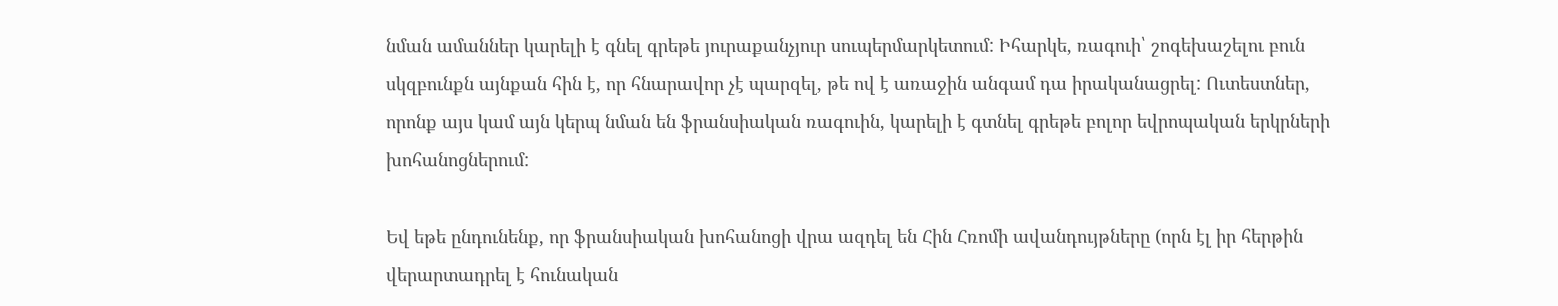նման ամաններ կարելի է գնել գրեթե յուրաքանչյուր սուպերմարկետում: Իհարկե, ռագուի՝ շոգեխաշելու բուն սկզբունքն այնքան հին է, որ հնարավոր չէ պարզել, թե ով է առաջին անգամ դա իրականացրել: Ուտեստներ, որոնք այս կամ այն կերպ նման են ֆրանսիական ռագուին, կարելի է գտնել գրեթե բոլոր եվրոպական երկրների խոհանոցներում:

Եվ եթե ընդունենք, որ ֆրանսիական խոհանոցի վրա ազդել են Հին Հռոմի ավանդույթները (որն էլ իր հերթին վերարտադրել է հունական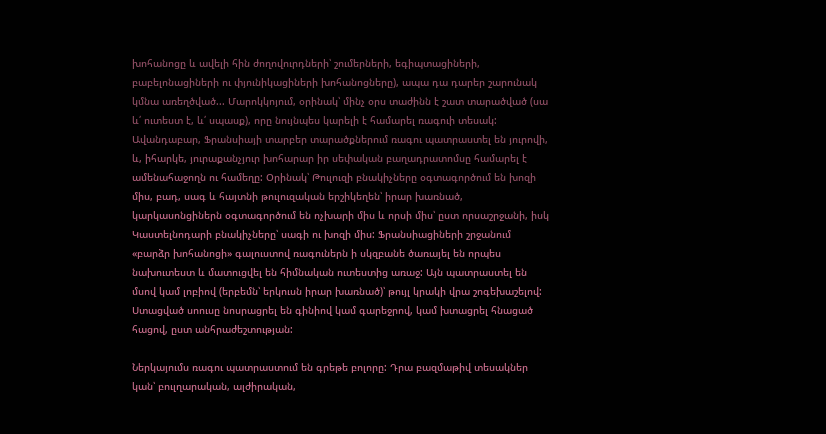խոհանոցը և ավելի հին ժողովուրդների՝ շումերների, եգիպտացիների, բաբելոնացիների ու փյունիկացիների խոհանոցները), ապա դա դարեր շարունակ կմնա առեղծված... Մարոկկոյում, օրինակ՝ մինչ օրս տաժինն է շատ տարածված (սա և՛ ուտեստ է, և՛ սպասք), որը նույնպես կարելի է համարել ռագուի տեսակ: Ավանդաբար, Ֆրանսիայի տարբեր տարածքներում ռագու պատրաստել են յուրովի, և, իհարկե, յուրաքանչյուր խոհարար իր սեփական բաղադրատոմսը համարել է ամենահաջողն ու համեղը: Օրինակ՝ Թուլուզի բնակիչները օգտագործում են խոզի միս, բադ, սագ և հայտնի թուլուզական երշիկեղեն՝ իրար խառնած, կարկասոնցիներն օգտագործում են ոչխարի միս և որսի միս՝ ըստ որսաշրջանի, իսկ Կաստելնոդարի բնակիչները՝ սագի ու խոզի միս: Ֆրանսիացիների շրջանում «բարձր խոհանոցի» գալուստով ռագուներն ի սկզբանե ծառայել են որպես նախուտեստ և մատուցվել են հիմնական ուտեստից առաջ: Այն պատրաստել են մսով կամ լոբիով (երբեմն՝ երկուսն իրար խառնած)՝ թույլ կրակի վրա շոգեխաշելով: Ստացված սոուսը նոսրացրել են գինիով կամ գարեջրով, կամ խտացրել հնացած հացով, ըստ անհրաժեշտության:

Ներկայումս ռագու պատրաստում են գրեթե բոլորը: Դրա բազմաթիվ տեսակներ կան՝ բուլղարական, ալժիրական,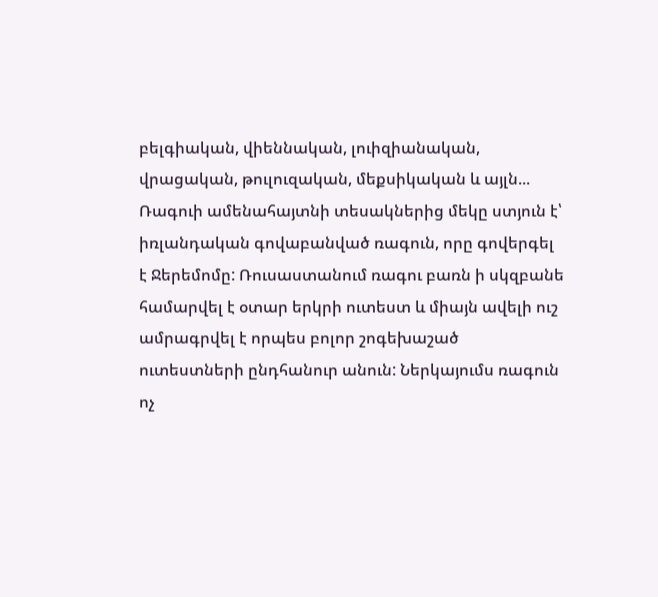բելգիական, վիեննական, լուիզիանական, վրացական, թուլուզական, մեքսիկական և այլն... Ռագուի ամենահայտնի տեսակներից մեկը ստյուն է՝ իռլանդական գովաբանված ռագուն, որը գովերգել է Ջերեմոմը: Ռուսաստանում ռագու բառն ի սկզբանե համարվել է օտար երկրի ուտեստ և միայն ավելի ուշ ամրագրվել է որպես բոլոր շոգեխաշած ուտեստների ընդհանուր անուն: Ներկայումս ռագուն ոչ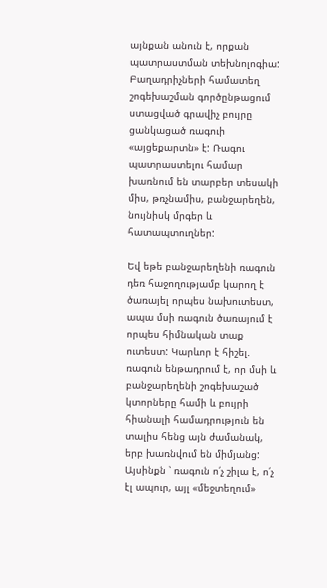այնքան անուն է, որքան պատրաստման տեխնոլոգիա: Բաղադրիչների համատեղ շոգեխաշման գործընթացում ստացված գրավիչ բույրը ցանկացած ռագուի «այցեքարտն» է: Ռագու պատրաստելու համար խառնում են տարբեր տեսակի միս, թռչնամիս, բանջարեղեն, նույնիսկ մրգեր և հատապտուղներ:

Եվ եթե բանջարեղենի ռագուն դեռ հաջողությամբ կարող է ծառայել որպես նախուտեստ, ապա մսի ռագուն ծառայում է որպես հիմնական տաք ուտեստ: Կարևոր է հիշել. ռագուն ենթադրում է, որ մսի և բանջարեղենի շոգեխաշած կտորները համի և բույրի հիանալի համադրություն են տալիս հենց այն ժամանակ, երբ խառնվում են միմյանց: Այսինքն ՝ ռագուն ո՛չ շիլա է, ո՛չ էլ ապուր, այլ «մեջտեղում»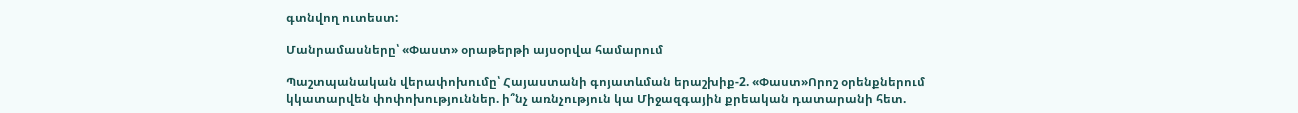գտնվող ուտեստ:

Մանրամասները՝ «Փաստ» օրաթերթի այսօրվա համարում

Պաշտպանական վերափոխումը՝ Հայաստանի գոյատևման երաշխիք-2. «Փաստ»Որոշ օրենքներում կկատարվեն փոփոխություններ. ի՞նչ առնչություն կա Միջազգային քրեական դատարանի հետ.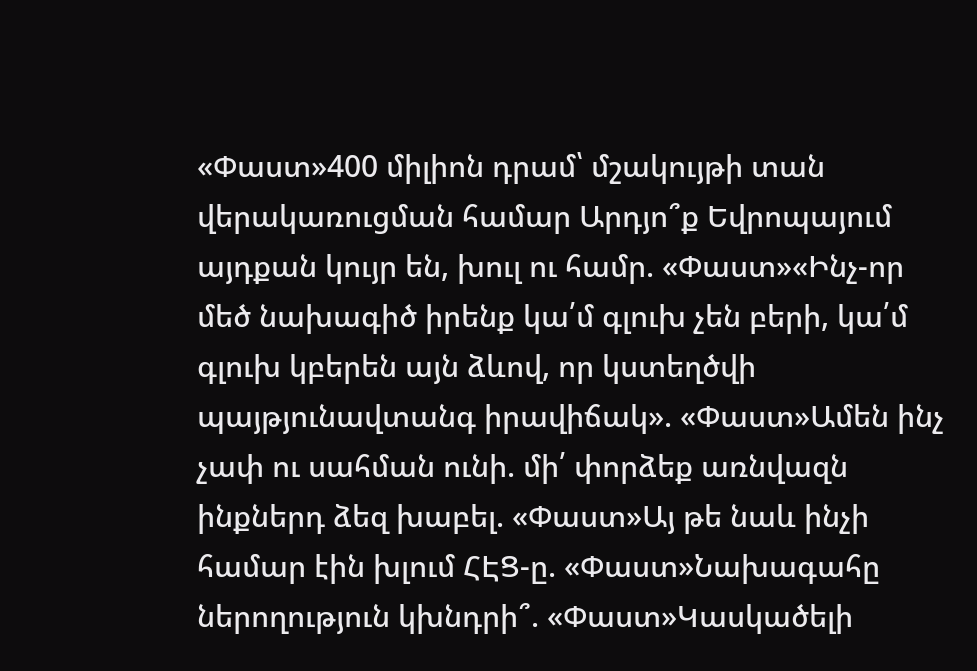«Փաստ»400 միլիոն դրամ՝ մշակույթի տան վերակառուցման համար Արդյո՞ք Եվրոպայում այդքան կույր են, խուլ ու համր. «Փաստ»«Ինչ-որ մեծ նախագիծ իրենք կա՛մ գլուխ չեն բերի, կա՛մ գլուխ կբերեն այն ձևով, որ կստեղծվի պայթյունավտանգ իրավիճակ». «Փաստ»Ամեն ինչ չափ ու սահման ունի. մի՛ փորձեք առնվազն ինքներդ ձեզ խաբել. «Փաստ»Այ թե նաև ինչի համար էին խլում ՀԷՑ-ը. «Փաստ»Նախագահը ներողություն կխնդրի՞. «Փաստ»Կասկածելի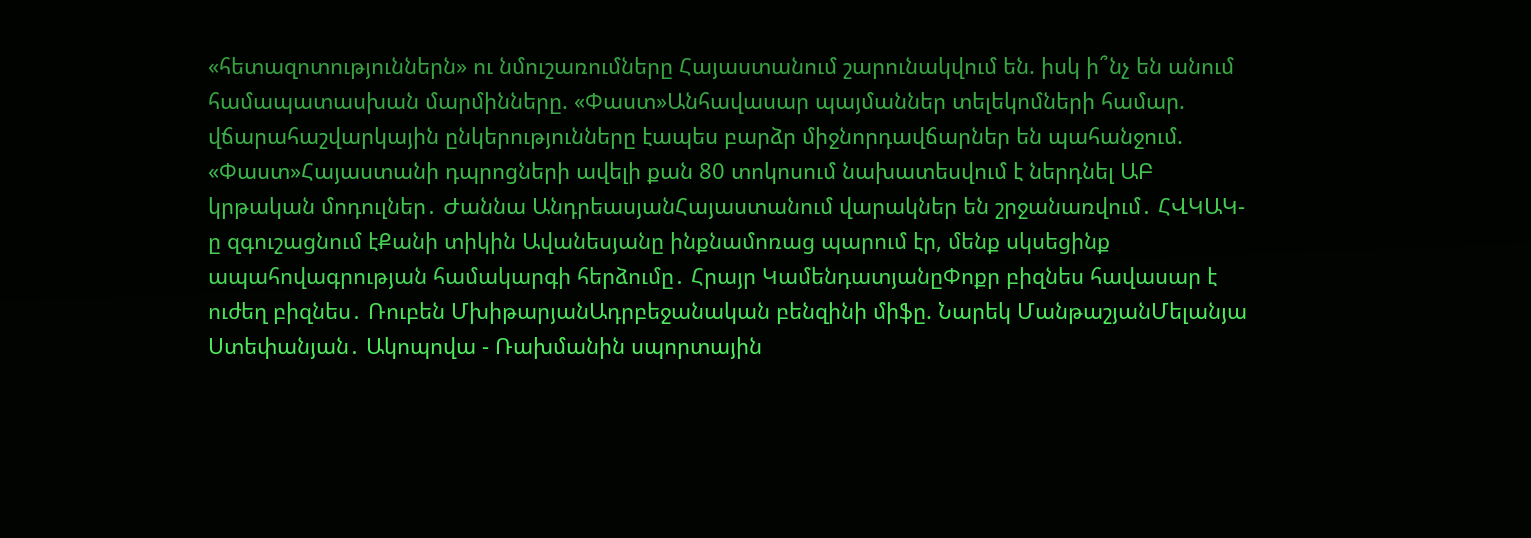«հետազոտություններն» ու նմուշառումները Հայաստանում շարունակվում են. իսկ ի՞նչ են անում համապատասխան մարմինները. «Փաստ»Անհավասար պայմաններ տելեկոմների համար. վճարահաշվարկային ընկերությունները էապես բարձր միջնորդավճարներ են պահանջում. «Փաստ»Հայաստանի դպրոցների ավելի քան 80 տոկոսում նախատեսվում է ներդնել ԱԲ կրթական մոդուլներ․ Ժաննա ԱնդրեասյանՀայաստանում վարակներ են շրջանառվում․ ՀՎԿԱԿ-ը զգուշացնում էՔանի տիկին Ավանեսյանը ինքնամոռաց պարում էր, մենք սկսեցինք ապահովագրության համակարգի հերձումը․ Հրայր ԿամենդատյանըՓոքր բիզնես հավասար է ուժեղ բիզնես․ Ռուբեն ՄխիթարյանԱդրբեջանական բենզինի միֆը. Նարեկ ՄանթաշյանՄելանյա Ստեփանյան․ Ակոպովա - Ռախմանին սպորտային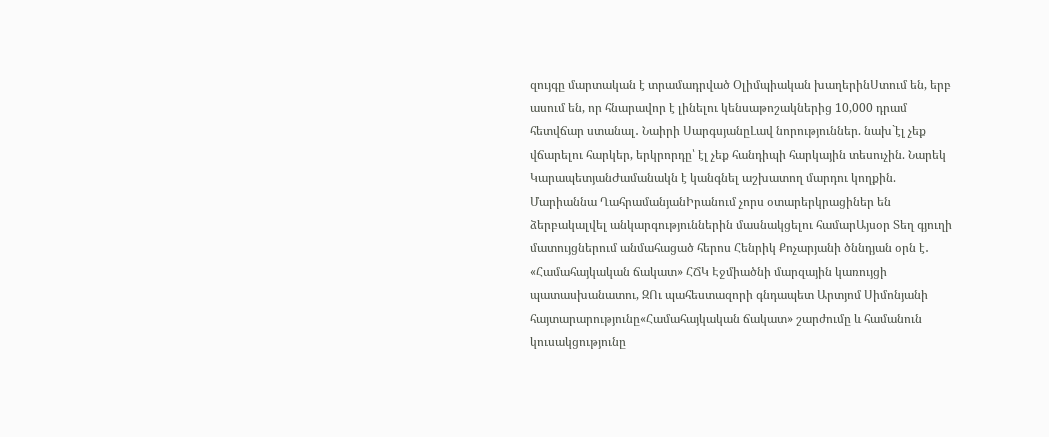զույգը մարտական է տրամադրված Օլիմպիական խաղերինՍտում են, երբ ասում են, որ հնարավոր է լինելու կենսաթոշակներից 10,000 դրամ հետվճար ստանալ․ Նաիրի ՍարգսյանըԼավ նորություններ. նախ`էլ չեք վճարելու հարկեր, երկրորդը՝ էլ չեք հանդիպի հարկային տեսուչին. Նարեկ ԿարապետյանԺամանակն է կանգնել աշխատող մարդու կողքին. Մարիաննա ՂահրամանյանԻրանում չորս օտարերկրացիներ են ձերբակալվել անկարգություններին մասնակցելու համարԱյսօր Տեղ գյուղի մատույցներում անմահացած հերոս Հենրիկ Քոչարյանի ծննդյան օրն է․ «Համահայկական ճակատ» ՀՃԿ Էջմիածնի մարզային կառույցի պատասխանատու, ԶՈւ պահեստազորի գնդապետ Արտյոմ Սիմոնյանի հայտարարությունը«Համահայկական ճակատ» շարժումը և համանուն կուսակցությունը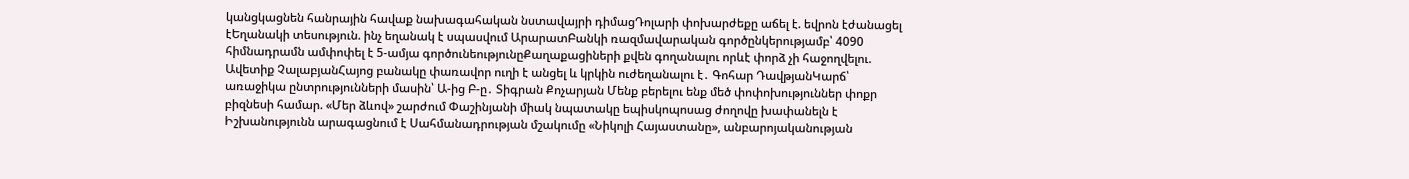կանցկացնեն հանրային հավաք նախագահական նստավայրի դիմացԴոլարի փոխարժեքը աճել է. եվրոն էժանացել էԵղանակի տեսություն. ինչ եղանակ է սպասվում ԱրարատԲանկի ռազմավարական գործընկերությամբ՝ 4090 հիմնադրամն ամփոփել է 5-ամյա գործունեությունըՔաղաքացիների քվեն գողանալու որևէ փորձ չի հաջողվելու. Ավետիք ՉալաբյանՀայոց բանակը փառավոր ուղի է անցել և կրկին ուժեղանալու է․ Գոհար ԴավթյանԿարճ՝ առաջիկա ընտրությունների մասին՝ Ա-ից Բ-ը․ Տիգրան Քոչարյան Մենք բերելու ենք մեծ փոփոխություններ փոքր բիզնեսի համար. «Մեր ձևով» շարժում Փաշինյանի միակ նպատակը եպիսկոպոսաց ժողովը խափանելն է Իշխանությունն արագացնում է Սահմանադրության մշակումը «Նիկոլի Հայաստանը», անբարոյականության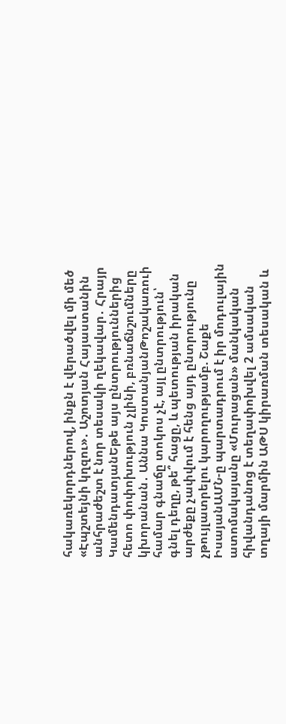հակառեկորդներով, ինքն է վերածվել մի մեծ «Էպշտեյնի կղզու»․ Աշոտյան Հայաստանին անհրաժեշտ է նոր տեսակի ղեկավար․ Հրայր ԿամենդատյանԵթե այս ընտրություններից հետո փոփոխություն չլինի, բռնաճնշումները կխորանան․ Աննա ԿոստանյանԹոշակառուի համար գնաճը տոկոս չէ, այլ ընտրություն՝ գնել դեղը, թե՞ հացը, և պետության իրական արժեքը չափվում է հենց այդ ընտրությունը չթույլատրելու կարողությամբ. Շաքե ԻսայանԱՄՆ-ը պարտադրում է իր մոդուլային ատոմակայանը «Մուրացան» մանկական հիվանդանոց է տեղափոխվել 2 ամսական տղայի մարմին ԱԹՍ կիրառման տեսական և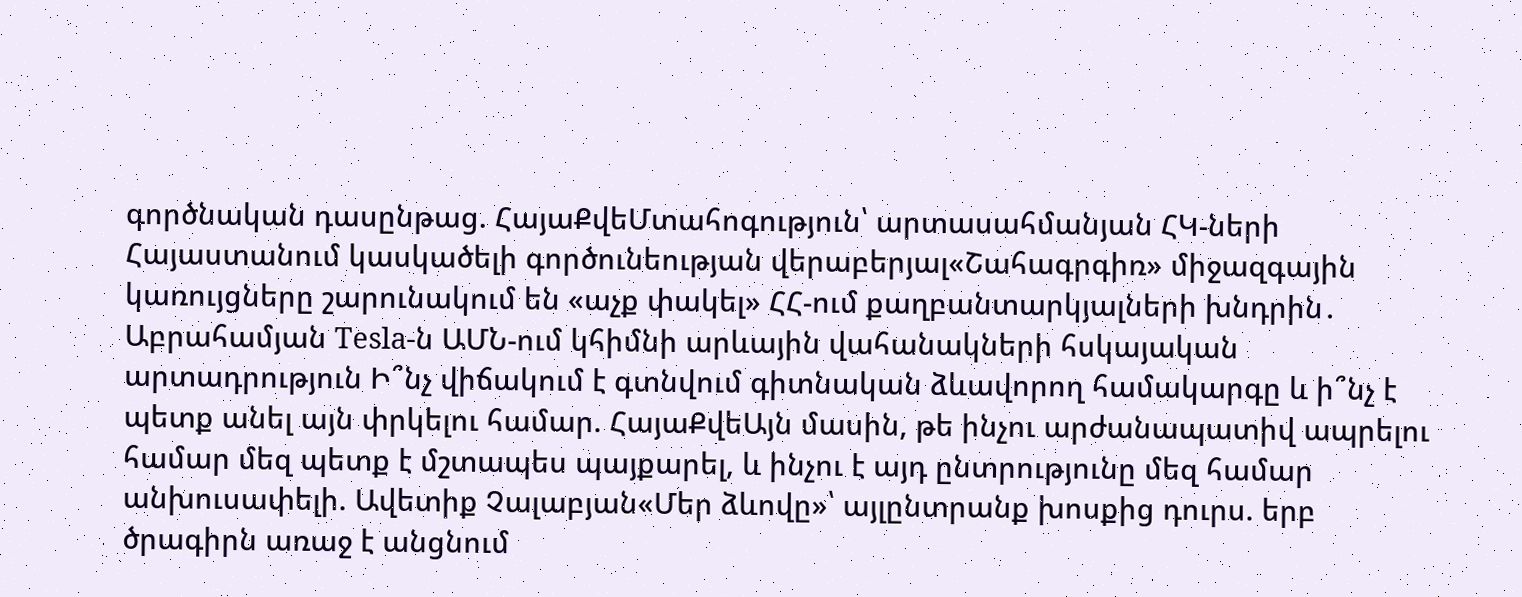գործնական դասընթաց. ՀայաՔվեՄտահոգություն՝ արտասահմանյան ՀԿ-ների Հայաստանում կասկածելի գործունեության վերաբերյալ«Շահագրգիռ» միջազգային կառույցները շարունակում են «աչք փակել» ՀՀ-ում քաղբանտարկյալների խնդրին․ Աբրահամյան Tesla-ն ԱՄՆ-ում կհիմնի արևային վահանակների հսկայական արտադրություն Ի՞նչ վիճակում է գտնվում գիտնական ձևավորող համակարգը և ի՞նչ է պետք անել այն փրկելու համար. ՀայաՔվեԱյն մասին, թե ինչու արժանապատիվ ապրելու համար մեզ պետք է մշտապես պայքարել, և ինչու է այդ ընտրությունը մեզ համար անխուսափելի. Ավետիք Չալաբյան«Մեր ձևովը»՝ այլընտրանք խոսքից դուրս. երբ ծրագիրն առաջ է անցնում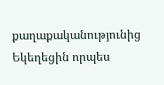քաղաքականությունից Եկեղեցին որպես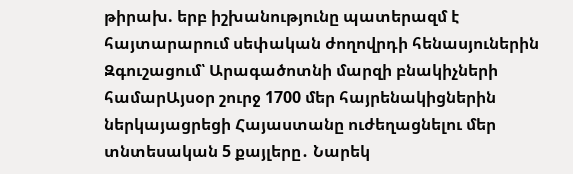թիրախ. երբ իշխանությունը պատերազմ է հայտարարում սեփական ժողովրդի հենասյուներին Զգուշացում՝ Արագածոտնի մարզի բնակիչների համարԱյսօր շուրջ 1700 մեր հայրենակիցներին ներկայացրեցի Հայաստանը ուժեղացնելու մեր տնտեսական 5 քայլերը․ Նարեկ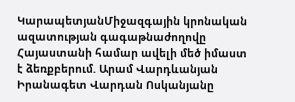ԿարապետյանՄիջազգային կրոնական ազատության գագաթնաժողովը Հայաստանի համար ավելի մեծ իմաստ է ձեռքբերում. Արամ Վարդևանյան Իրանագետ Վարդան Ոսկանյանը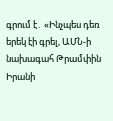գրում է․ «Ինչպես դեռ երեկ էի գրել, ԱՄՆ-ի նախագահ Թրամփին Իրանի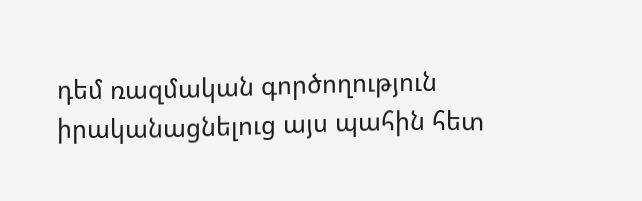դեմ ռազմական գործողություն իրականացնելուց այս պահին հետ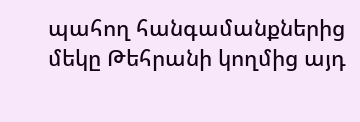պահող հանգամանքներից մեկը Թեհրանի կողմից այդ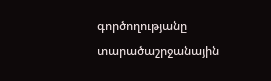գործողությանը տարածաշրջանային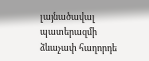լայնածավալ պատերազմի ձևաչափ հաղորդե